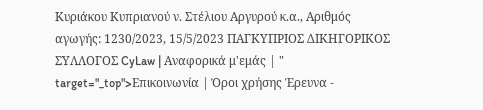Κυριάκου Κυπριανού ν. Στέλιου Αργυρού κ.α., Αριθμός αγωγής: 1230/2023, 15/5/2023 ΠΑΓΚΥΠΡΙΟΣ ΔΙΚΗΓΟΡΙΚΟΣ ΣΥΛΛΟΓΟΣ CyLaw | Αναφορικά μ'εμάς | " target="_top">Επικοινωνία | Όροι χρήσης Έρευνα -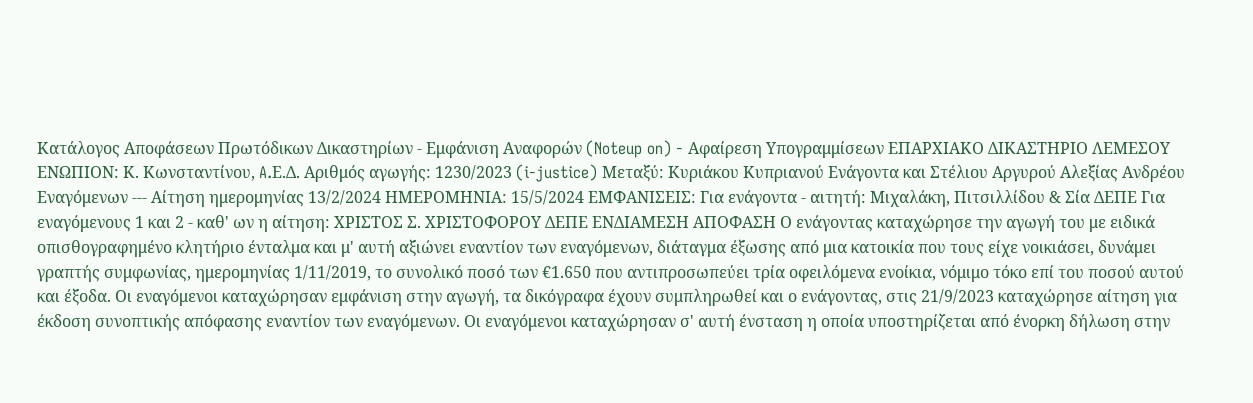Κατάλογος Αποφάσεων Πρωτόδικων Δικαστηρίων - Εμφάνιση Αναφορών (Noteup on) - Αφαίρεση Υπογραμμίσεων ΕΠΑΡΧΙΑΚΟ ΔΙΚΑΣΤΗΡΙΟ ΛΕΜΕΣΟΥ ΕΝΩΠΙΟΝ: Κ. Κωνσταντίνου, A.Ε.Δ. Αριθμός αγωγής: 1230/2023 (i-justice) Μεταξύ: Κυριάκου Κυπριανού Ενάγοντα και Στέλιου Αργυρού Αλεξίας Ανδρέου Εναγόμενων --- Αίτηση ημερομηνίας 13/2/2024 ΗΜΕΡΟΜΗΝΙΑ: 15/5/2024 ΕΜΦΑΝΙΣΕΙΣ: Για ενάγοντα - αιτητή: Μιχαλάκη, Πιτσιλλίδου & Σία ΔΕΠΕ Για εναγόμενους 1 και 2 - καθ' ων η αίτηση: ΧΡΙΣΤΟΣ Σ. ΧΡΙΣΤΟΦΟΡΟΥ ΔΕΠΕ ΕΝΔΙΑΜΕΣΗ ΑΠΟΦΑΣΗ Ο ενάγοντας καταχώρησε την αγωγή του με ειδικά οπισθογραφημένο κλητήριο ένταλμα και μ' αυτή αξιώνει εναντίον των εναγόμενων, διάταγμα έξωσης από μια κατοικία που τους είχε νοικιάσει, δυνάμει γραπτής συμφωνίας, ημερομηνίας 1/11/2019, το συνολικό ποσό των €1.650 που αντιπροσωπεύει τρία οφειλόμενα ενοίκια, νόμιμο τόκο επί του ποσού αυτού και έξοδα. Οι εναγόμενοι καταχώρησαν εμφάνιση στην αγωγή, τα δικόγραφα έχουν συμπληρωθεί και ο ενάγοντας, στις 21/9/2023 καταχώρησε αίτηση για έκδοση συνοπτικής απόφασης εναντίον των εναγόμενων. Οι εναγόμενοι καταχώρησαν σ' αυτή ένσταση η οποία υποστηρίζεται από ένορκη δήλωση στην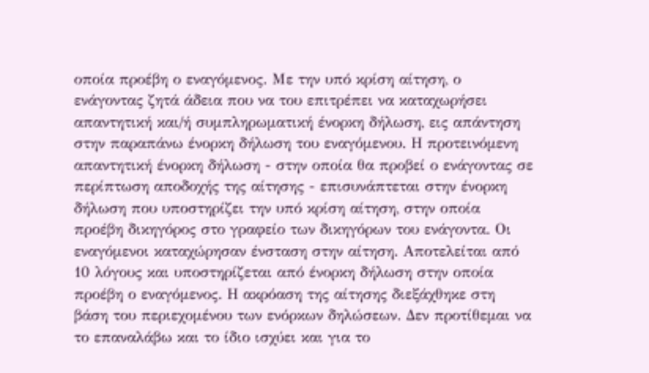οποία προέβη ο εναγόμενος. Με την υπό κρίση αίτηση, ο ενάγοντας ζητά άδεια που να του επιτρέπει να καταχωρήσει απαντητική και/ή συμπληρωματική ένορκη δήλωση, εις απάντηση στην παραπάνω ένορκη δήλωση του εναγόμενου. Η προτεινόμενη απαντητική ένορκη δήλωση - στην οποία θα προβεί ο ενάγοντας σε περίπτωση αποδοχής της αίτησης - επισυνάπτεται στην ένορκη δήλωση που υποστηρίζει την υπό κρίση αίτηση, στην οποία προέβη δικηγόρος στο γραφείο των δικηγόρων του ενάγοντα. Οι εναγόμενοι καταχώρησαν ένσταση στην αίτηση. Αποτελείται από 10 λόγους και υποστηρίζεται από ένορκη δήλωση στην οποία προέβη ο εναγόμενος. Η ακρόαση της αίτησης διεξάχθηκε στη βάση του περιεχομένου των ενόρκων δηλώσεων. Δεν προτίθεμαι να το επαναλάβω και το ίδιο ισχύει και για το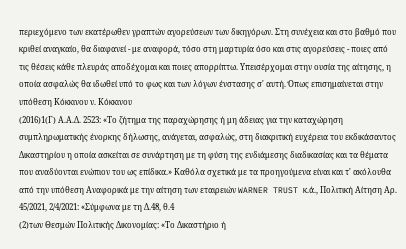περιεχόμενο των εκατέρωθεν γραπτών αγορεύσεων των δικηγόρων. Στη συνέχεια και στο βαθμό που κριθεί αναγκαίο, θα διαφανεί - με αναφορά, τόσο στη μαρτυρία όσο και στις αγορεύσεις - ποιες από τις θέσεις κάθε πλευράς αποδέχομαι και ποιες απορρίπτω. Υπεισέρχομαι στην ουσία της αίτησης, η οποία ασφαλώς θα ιδωθεί υπό το φως και των λόγων ένστασης σ' αυτή. Όπως επισημαίνεται στην υπόθεση Κόκκινου ν. Κόκκινου
(2016)1(Γ) Α.Α.Δ. 2523: «Το ζήτημα της παραχώρησης ή μη άδειας για την καταχώρηση συμπληρωματικής ένορκης δήλωσης, ανάγεται, ασφαλώς, στη διακριτική ευχέρεια του εκδικάσαντος Δικαστηρίου η οποία ασκείται σε συνάρτηση με τη φύση της ενδιάμεσης διαδικασίας και τα θέματα που αναδύονται ενώπιον του ως επίδικα.» Καθόλα σχετικά με τα προηγούμενα είναι και τ' ακόλουθα από την υπόθεση Αναφορικά με την αίτηση των εταιρειών WARNER TRUST κ.ά., Πολιτική Αίτηση Αρ. 45/2021, 2/4/2021: «Σύμφωνα με τη Δ.48, θ.4
(2)των Θεσμών Πολιτικής Δικονομίας: «Το Δικαστήριο ή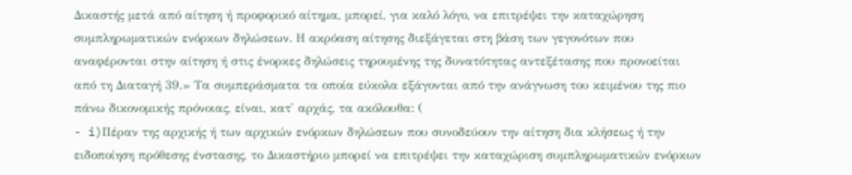Δικαστής μετά από αίτηση ή προφορικό αίτημα, μπορεί, για καλό λόγο, να επιτρέψει την καταχώρηση συμπληρωματικών ενόρκων δηλώσεων. Η ακρόαση αίτησης διεξάγεται στη βάση των γεγονότων που αναφέρονται στην αίτηση ή στις ένορκες δηλώσεις τηρουμένης της δυνατότητας αντεξέτασης που προνοείται από τη Διαταγή 39.» Τα συμπεράσματα τα οποία εύκολα εξάγονται από την ανάγνωση του κειμένου της πιο πάνω δικονομικής πρόνοιας, είναι, κατ' αρχάς, τα ακόλουθα: (
- i)Πέραν της αρχικής ή των αρχικών ενόρκων δηλώσεων που συνοδεύουν την αίτηση δια κλήσεως ή την ειδοποίηση πρόθεσης ένστασης, το Δικαστήριο μπορεί να επιτρέψει την καταχώριση συμπληρωματικών ενόρκων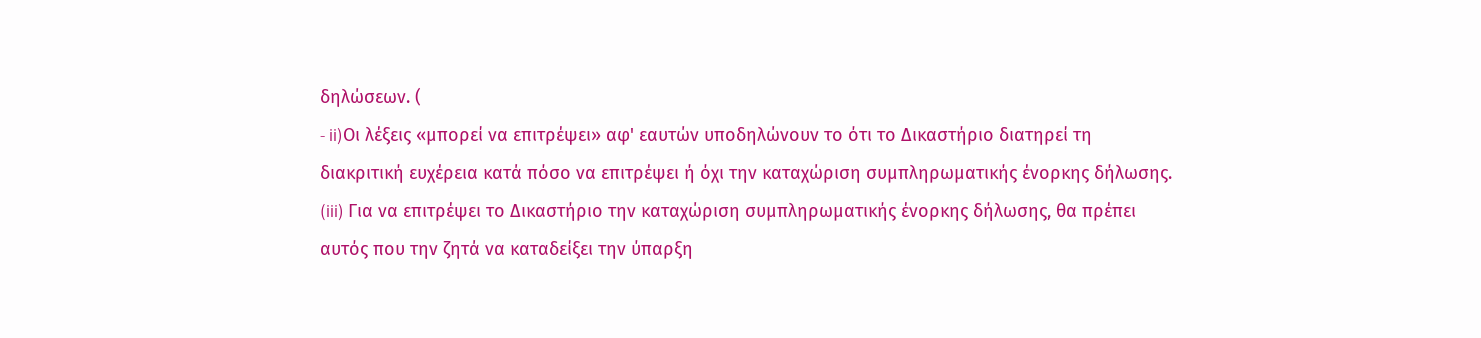δηλώσεων. (
- ii)Οι λέξεις «μπορεί να επιτρέψει» αφ' εαυτών υποδηλώνουν το ότι το Δικαστήριο διατηρεί τη διακριτική ευχέρεια κατά πόσο να επιτρέψει ή όχι την καταχώριση συμπληρωματικής ένορκης δήλωσης. (iii) Για να επιτρέψει το Δικαστήριο την καταχώριση συμπληρωματικής ένορκης δήλωσης, θα πρέπει αυτός που την ζητά να καταδείξει την ύπαρξη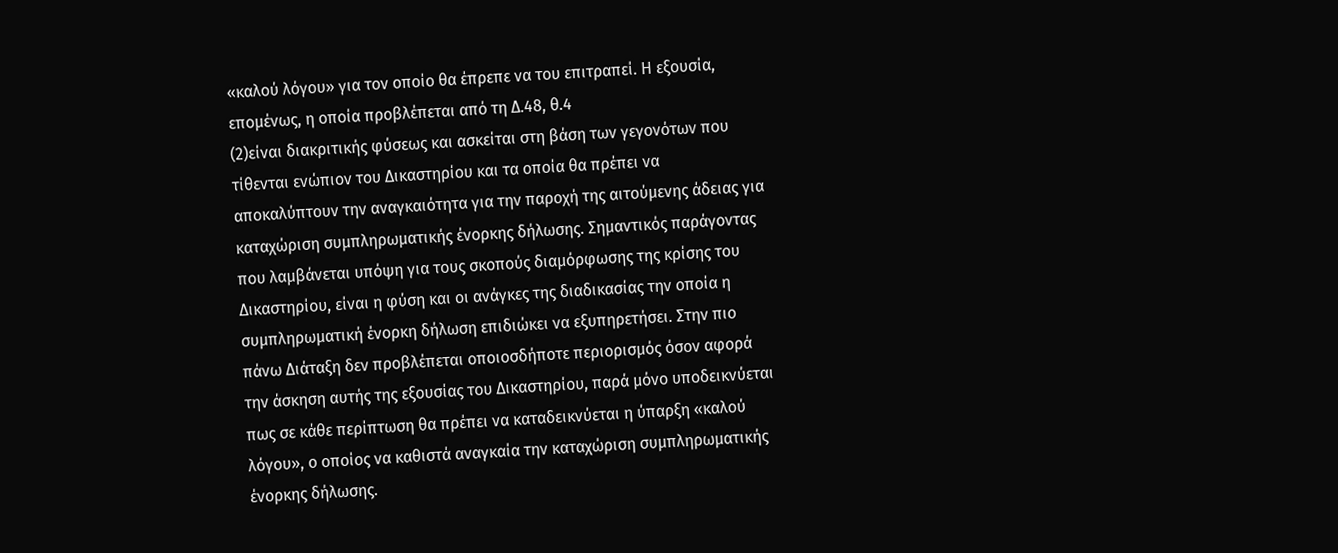«καλού λόγου» για τον οποίο θα έπρεπε να του επιτραπεί. Η εξουσία, επομένως, η οποία προβλέπεται από τη Δ.48, θ.4
(2)είναι διακριτικής φύσεως και ασκείται στη βάση των γεγονότων που τίθενται ενώπιον του Δικαστηρίου και τα οποία θα πρέπει να αποκαλύπτουν την αναγκαιότητα για την παροχή της αιτούμενης άδειας για καταχώριση συμπληρωματικής ένορκης δήλωσης. Σημαντικός παράγοντας που λαμβάνεται υπόψη για τους σκοπούς διαμόρφωσης της κρίσης του Δικαστηρίου, είναι η φύση και οι ανάγκες της διαδικασίας την οποία η συμπληρωματική ένορκη δήλωση επιδιώκει να εξυπηρετήσει. Στην πιο πάνω Διάταξη δεν προβλέπεται οποιοσδήποτε περιορισμός όσον αφορά την άσκηση αυτής της εξουσίας του Δικαστηρίου, παρά μόνο υποδεικνύεται πως σε κάθε περίπτωση θα πρέπει να καταδεικνύεται η ύπαρξη «καλού λόγου», ο οποίος να καθιστά αναγκαία την καταχώριση συμπληρωματικής ένορκης δήλωσης.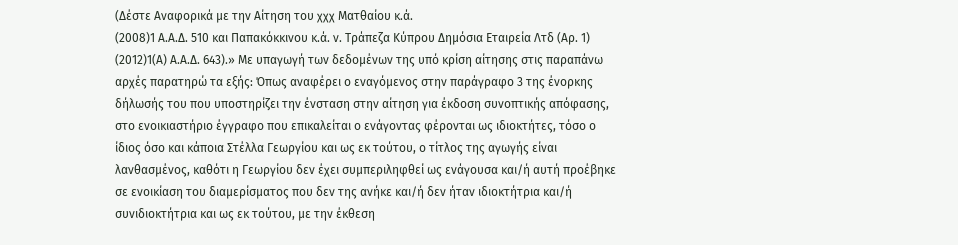(Δέστε Αναφορικά με την Αίτηση του χχχ Ματθαίου κ.ά.
(2008)1 Α.Α.Δ. 510 και Παπακόκκινου κ.ά. ν. Τράπεζα Κύπρου Δημόσια Εταιρεία Λτδ (Αρ. 1)
(2012)1(Α) Α.Α.Δ. 643).» Με υπαγωγή των δεδομένων της υπό κρίση αίτησης στις παραπάνω αρχές παρατηρώ τα εξής: Όπως αναφέρει ο εναγόμενος στην παράγραφο 3 της ένορκης δήλωσής του που υποστηρίζει την ένσταση στην αίτηση για έκδοση συνοπτικής απόφασης, στο ενοικιαστήριο έγγραφο που επικαλείται ο ενάγοντας φέρονται ως ιδιοκτήτες, τόσο ο ίδιος όσο και κάποια Στέλλα Γεωργίου και ως εκ τούτου, ο τίτλος της αγωγής είναι λανθασμένος, καθότι η Γεωργίου δεν έχει συμπεριληφθεί ως ενάγουσα και/ή αυτή προέβηκε σε ενοικίαση του διαμερίσματος που δεν της ανήκε και/ή δεν ήταν ιδιοκτήτρια και/ή συνιδιοκτήτρια και ως εκ τούτου, με την έκθεση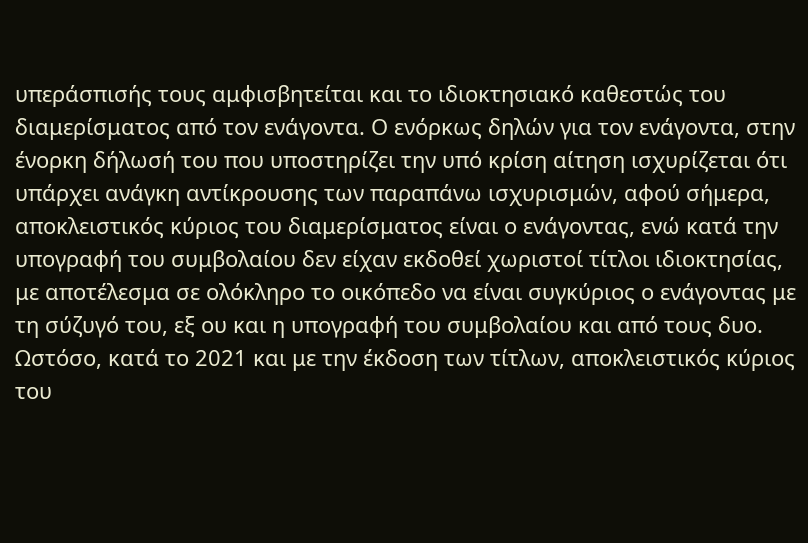υπεράσπισής τους αμφισβητείται και το ιδιοκτησιακό καθεστώς του διαμερίσματος από τον ενάγοντα. Ο ενόρκως δηλών για τον ενάγοντα, στην ένορκη δήλωσή του που υποστηρίζει την υπό κρίση αίτηση ισχυρίζεται ότι υπάρχει ανάγκη αντίκρουσης των παραπάνω ισχυρισμών, αφού σήμερα, αποκλειστικός κύριος του διαμερίσματος είναι ο ενάγοντας, ενώ κατά την υπογραφή του συμβολαίου δεν είχαν εκδοθεί χωριστοί τίτλοι ιδιοκτησίας, με αποτέλεσμα σε ολόκληρο το οικόπεδο να είναι συγκύριος ο ενάγοντας με τη σύζυγό του, εξ ου και η υπογραφή του συμβολαίου και από τους δυο. Ωστόσο, κατά το 2021 και με την έκδοση των τίτλων, αποκλειστικός κύριος του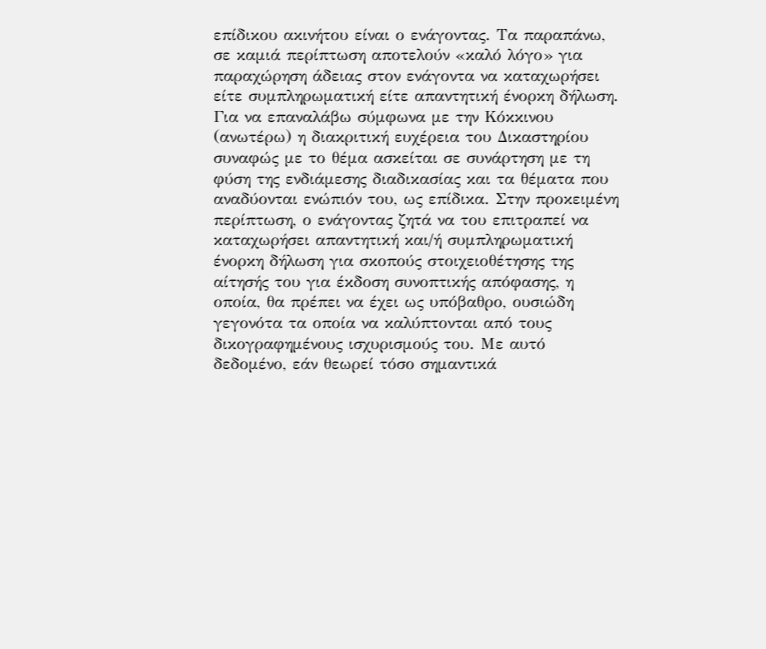επίδικου ακινήτου είναι ο ενάγοντας. Τα παραπάνω, σε καμιά περίπτωση αποτελούν «καλό λόγο» για παραχώρηση άδειας στον ενάγοντα να καταχωρήσει είτε συμπληρωματική είτε απαντητική ένορκη δήλωση. Για να επαναλάβω σύμφωνα με την Κόκκινου (ανωτέρω) η διακριτική ευχέρεια του Δικαστηρίου συναφώς με το θέμα ασκείται σε συνάρτηση με τη φύση της ενδιάμεσης διαδικασίας και τα θέματα που αναδύονται ενώπιόν του, ως επίδικα. Στην προκειμένη περίπτωση, ο ενάγοντας ζητά να του επιτραπεί να καταχωρήσει απαντητική και/ή συμπληρωματική ένορκη δήλωση για σκοπούς στοιχειοθέτησης της αίτησής του για έκδοση συνοπτικής απόφασης, η οποία, θα πρέπει να έχει ως υπόβαθρο, ουσιώδη γεγονότα τα οποία να καλύπτονται από τους δικογραφημένους ισχυρισμούς του. Με αυτό δεδομένο, εάν θεωρεί τόσο σημαντικά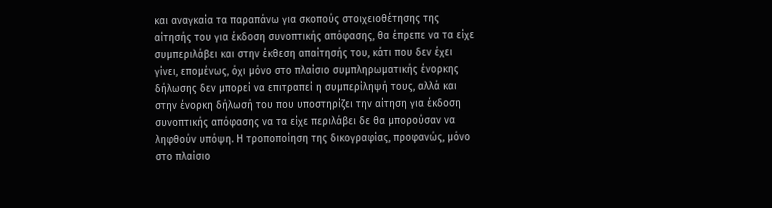και αναγκαία τα παραπάνω για σκοπούς στοιχειοθέτησης της αίτησής του για έκδοση συνοπτικής απόφασης, θα έπρεπε να τα είχε συμπεριλάβει και στην έκθεση απαίτησής του, κάτι που δεν έχει γίνει, επομένως, όχι μόνο στο πλαίσιο συμπληρωματικής ένορκης δήλωσης δεν μπορεί να επιτραπεί η συμπερίληψή τους, αλλά και στην ένορκη δήλωσή του που υποστηρίζει την αίτηση για έκδοση συνοπτικής απόφασης να τα είχε περιλάβει δε θα μπορούσαν να ληφθούν υπόψη. Η τροποποίηση της δικογραφίας, προφανώς, μόνο στο πλαίσιο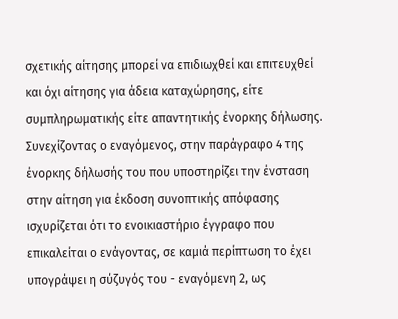σχετικής αίτησης μπορεί να επιδιωχθεί και επιτευχθεί και όχι αίτησης για άδεια καταχώρησης, είτε συμπληρωματικής είτε απαντητικής ένορκης δήλωσης. Συνεχίζοντας ο εναγόμενος, στην παράγραφο 4 της ένορκης δήλωσής του που υποστηρίζει την ένσταση στην αίτηση για έκδοση συνοπτικής απόφασης ισχυρίζεται ότι το ενοικιαστήριο έγγραφο που επικαλείται ο ενάγοντας, σε καμιά περίπτωση το έχει υπογράψει η σύζυγός του - εναγόμενη 2, ως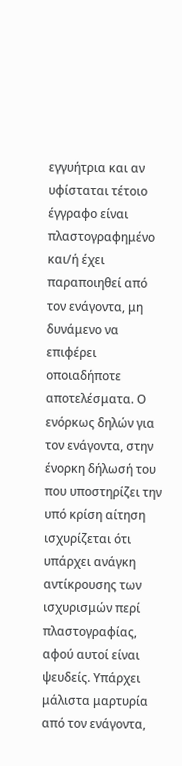εγγυήτρια και αν υφίσταται τέτοιο έγγραφο είναι πλαστογραφημένο και/ή έχει παραποιηθεί από τον ενάγοντα, μη δυνάμενο να επιφέρει οποιαδήποτε αποτελέσματα. Ο ενόρκως δηλών για τον ενάγοντα, στην ένορκη δήλωσή του που υποστηρίζει την υπό κρίση αίτηση ισχυρίζεται ότι υπάρχει ανάγκη αντίκρουσης των ισχυρισμών περί πλαστογραφίας, αφού αυτοί είναι ψευδείς. Υπάρχει μάλιστα μαρτυρία από τον ενάγοντα,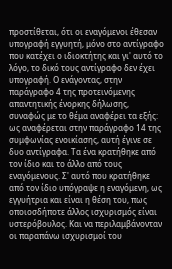προστίθεται, ότι οι εναγόμενοι έθεσαν υπογραφή εγγυητή, μόνο στο αντίγραφο που κατέχει ο ιδιοκτήτης και γι' αυτό το λόγο, το δικό τους αντίγραφο δεν έχει υπογραφή. Ο ενάγοντας, στην παράγραφο 4 της προτεινόμενης απαντητικής ένορκης δήλωσης, συναφώς με το θέμα αναφέρει τα εξής: ως αναφέρεται στην παράγραφο 14 της συμφωνίας ενοικίασης, αυτή έγινε σε δυο αντίγραφα. Τα ένα κρατήθηκε από τον ίδιο και το άλλο από τους εναγόμενους. Σ' αυτό που κρατήθηκε από τον ίδιο υπόγραψε η εναγόμενη, ως εγγυήτρια και είναι η θέση του, πως οποιοσδήποτε άλλος ισχυρισμός είναι υστερόβουλος. Και να περιλαμβάνονταν οι παραπάνω ισχυρισμοί του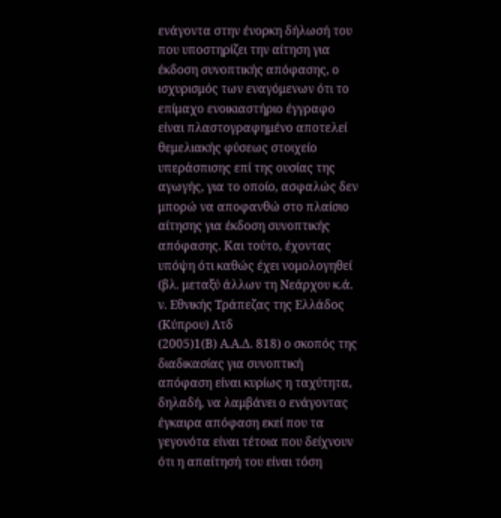ενάγοντα στην ένορκη δήλωσή του που υποστηρίζει την αίτηση για έκδοση συνοπτικής απόφασης, ο ισχυρισμός των εναγόμενων ότι το επίμαχο ενοικιαστήριο έγγραφο είναι πλαστογραφημένο αποτελεί θεμελιακής φύσεως στοιχείο υπεράσπισης επί της ουσίας της αγωγής, για το οποίο, ασφαλώς δεν μπορώ να αποφανθώ στο πλαίσιο αίτησης για έκδοση συνοπτικής απόφασης. Και τούτο, έχοντας υπόψη ότι καθώς έχει νομολογηθεί (βλ. μεταξύ άλλων τη Νεάρχου κ.ά. ν. Εθνικής Τράπεζας της Ελλάδος (Κύπρου) Λτδ
(2005)1(Β) Α.Α.Δ. 818) ο σκοπός της διαδικασίας για συνοπτική απόφαση είναι κυρίως η ταχύτητα, δηλαδή, να λαμβάνει ο ενάγοντας έγκαιρα απόφαση εκεί που τα γεγονότα είναι τέτοια που δείχνουν ότι η απαίτησή του είναι τόση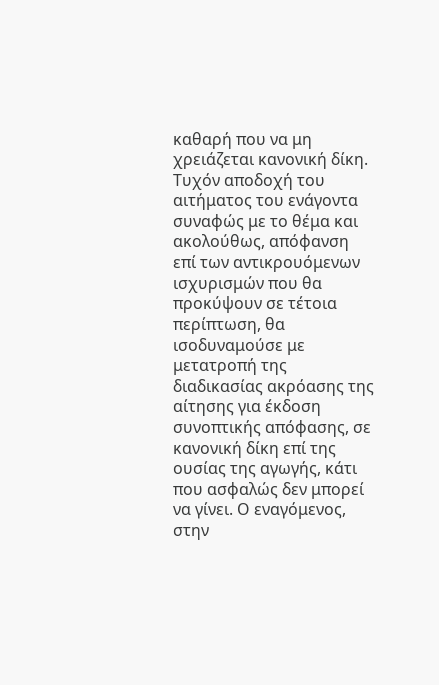καθαρή που να μη χρειάζεται κανονική δίκη. Τυχόν αποδοχή του αιτήματος του ενάγοντα συναφώς με το θέμα και ακολούθως, απόφανση επί των αντικρουόμενων ισχυρισμών που θα προκύψουν σε τέτοια περίπτωση, θα ισοδυναμούσε με μετατροπή της διαδικασίας ακρόασης της αίτησης για έκδοση συνοπτικής απόφασης, σε κανονική δίκη επί της ουσίας της αγωγής, κάτι που ασφαλώς δεν μπορεί να γίνει. Ο εναγόμενος, στην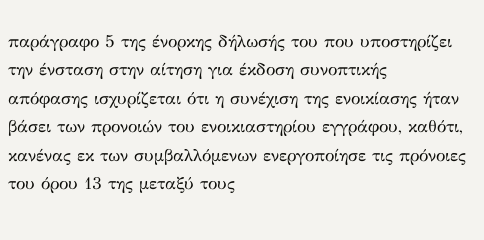παράγραφο 5 της ένορκης δήλωσής του που υποστηρίζει την ένσταση στην αίτηση για έκδοση συνοπτικής απόφασης ισχυρίζεται ότι η συνέχιση της ενοικίασης ήταν βάσει των προνοιών του ενοικιαστηρίου εγγράφου, καθότι, κανένας εκ των συμβαλλόμενων ενεργοποίησε τις πρόνοιες του όρου 13 της μεταξύ τους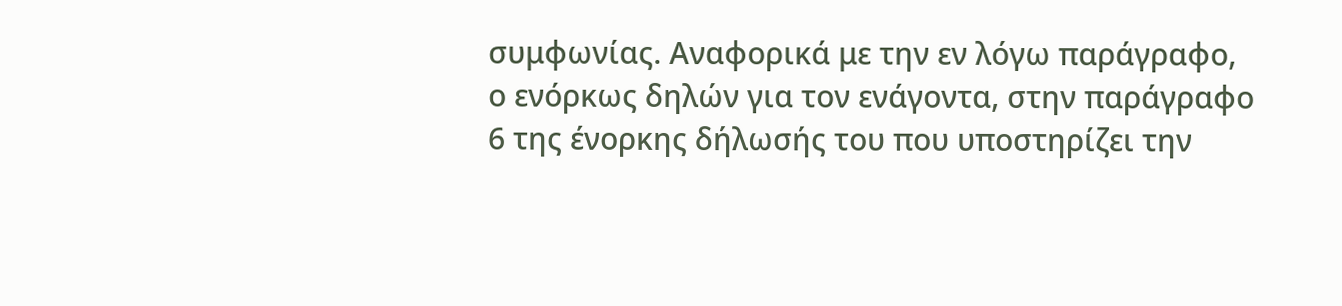συμφωνίας. Αναφορικά με την εν λόγω παράγραφο, ο ενόρκως δηλών για τον ενάγοντα, στην παράγραφο 6 της ένορκης δήλωσής του που υποστηρίζει την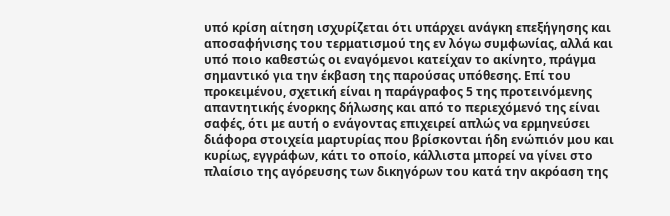υπό κρίση αίτηση ισχυρίζεται ότι υπάρχει ανάγκη επεξήγησης και αποσαφήνισης του τερματισμού της εν λόγω συμφωνίας, αλλά και υπό ποιο καθεστώς οι εναγόμενοι κατείχαν το ακίνητο, πράγμα σημαντικό για την έκβαση της παρούσας υπόθεσης. Επί του προκειμένου, σχετική είναι η παράγραφος 5 της προτεινόμενης απαντητικής ένορκης δήλωσης και από το περιεχόμενό της είναι σαφές, ότι με αυτή ο ενάγοντας επιχειρεί απλώς να ερμηνεύσει διάφορα στοιχεία μαρτυρίας που βρίσκονται ήδη ενώπιόν μου και κυρίως, εγγράφων, κάτι το οποίο, κάλλιστα μπορεί να γίνει στο πλαίσιο της αγόρευσης των δικηγόρων του κατά την ακρόαση της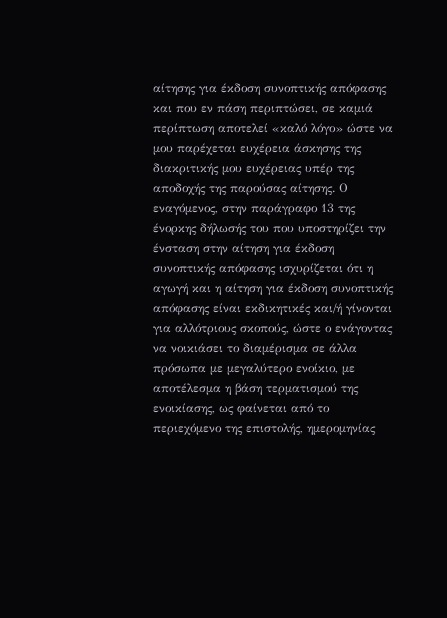αίτησης για έκδοση συνοπτικής απόφασης και που εν πάση περιπτώσει, σε καμιά περίπτωση αποτελεί «καλό λόγο» ώστε να μου παρέχεται ευχέρεια άσκησης της διακριτικής μου ευχέρειας υπέρ της αποδοχής της παρούσας αίτησης. Ο εναγόμενος, στην παράγραφο 13 της ένορκης δήλωσής του που υποστηρίζει την ένσταση στην αίτηση για έκδοση συνοπτικής απόφασης ισχυρίζεται ότι η αγωγή και η αίτηση για έκδοση συνοπτικής απόφασης είναι εκδικητικές και/ή γίνονται για αλλότριους σκοπούς, ώστε ο ενάγοντας να νοικιάσει το διαμέρισμα σε άλλα πρόσωπα με μεγαλύτερο ενοίκιο, με αποτέλεσμα η βάση τερματισμού της ενοικίασης, ως φαίνεται από το περιεχόμενο της επιστολής, ημερομηνίας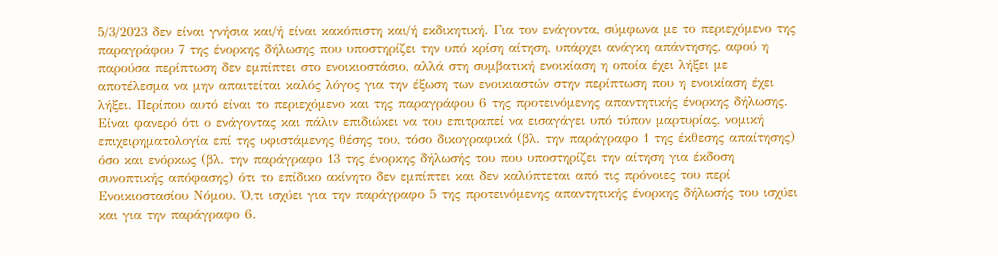5/3/2023 δεν είναι γνήσια και/ή είναι κακόπιστη και/ή εκδικητική. Για τον ενάγοντα, σύμφωνα με το περιεχόμενο της παραγράφου 7 της ένορκης δήλωσης που υποστηρίζει την υπό κρίση αίτηση, υπάρχει ανάγκη απάντησης, αφού η παρούσα περίπτωση δεν εμπίπτει στο ενοικιοστάσιο, αλλά στη συμβατική ενοικίαση η οποία έχει λήξει με αποτέλεσμα να μην απαιτείται καλός λόγος για την έξωση των ενοικιαστών στην περίπτωση που η ενοικίαση έχει λήξει. Περίπου αυτό είναι το περιεχόμενο και της παραγράφου 6 της προτεινόμενης απαντητικής ένορκης δήλωσης. Είναι φανερό ότι ο ενάγοντας και πάλιν επιδιώκει να του επιτραπεί να εισαγάγει υπό τύπον μαρτυρίας, νομική επιχειρηματολογία επί της υφιστάμενης θέσης του, τόσο δικογραφικά (βλ. την παράγραφο 1 της έκθεσης απαίτησης) όσο και ενόρκως (βλ. την παράγραφο 13 της ένορκης δήλωσής του που υποστηρίζει την αίτηση για έκδοση συνοπτικής απόφασης) ότι το επίδικο ακίνητο δεν εμπίπτει και δεν καλύπτεται από τις πρόνοιες του περί Ενοικιοστασίου Νόμου. Ό,τι ισχύει για την παράγραφο 5 της προτεινόμενης απαντητικής ένορκης δήλωσής του ισχύει και για την παράγραφο 6.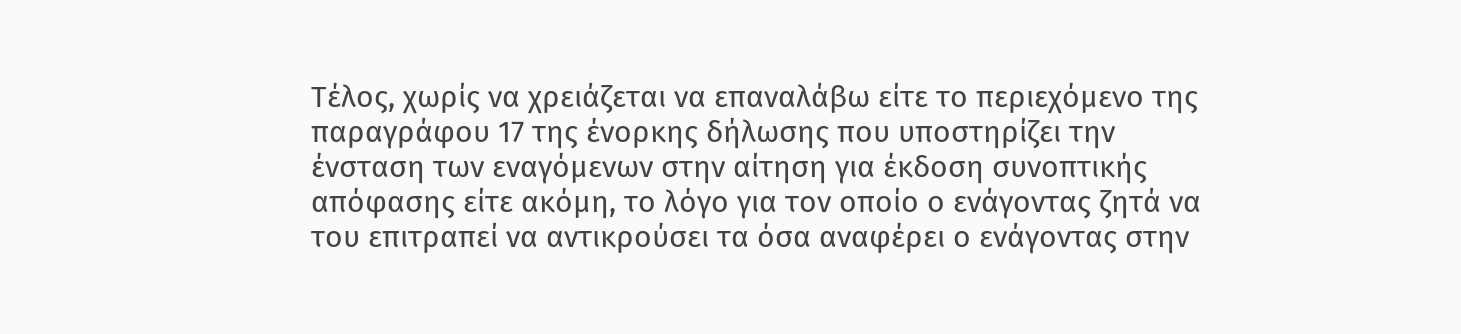Τέλος, χωρίς να χρειάζεται να επαναλάβω είτε το περιεχόμενο της παραγράφου 17 της ένορκης δήλωσης που υποστηρίζει την ένσταση των εναγόμενων στην αίτηση για έκδοση συνοπτικής απόφασης είτε ακόμη, το λόγο για τον οποίο ο ενάγοντας ζητά να του επιτραπεί να αντικρούσει τα όσα αναφέρει ο ενάγοντας στην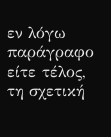εν λόγω παράγραφο είτε τέλος, τη σχετική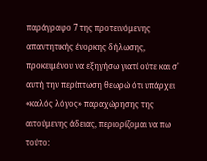παράγραφο 7 της προτεινόμενης απαντητικής ένορκης δήλωσης, προκειμένου να εξηγήσω γιατί ούτε και σ' αυτή την περίπτωση θεωρώ ότι υπάρχει «καλός λόγος» παραχώρησης της αιτούμενης άδειας, περιορίζομαι να πω τούτο: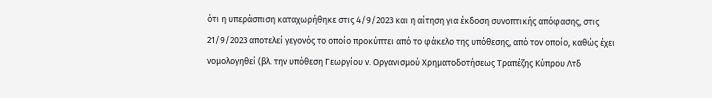ότι η υπεράσπιση καταχωρήθηκε στις 4/9/2023 και η αίτηση για έκδοση συνοπτικής απόφασης, στις 21/9/2023 αποτελεί γεγονός το οποίο προκύπτει από το φάκελο της υπόθεσης, από τον οποίο, καθώς έχει νομολογηθεί (βλ. την υπόθεση Γεωργίου ν. Οργανισμού Χρηματοδοτήσεως Τραπέζης Κύπρου Λτδ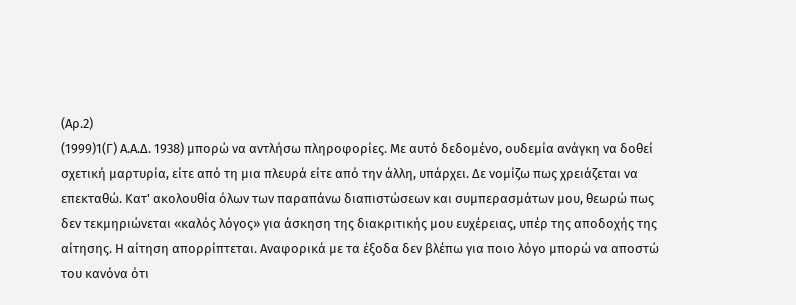(Αρ.2)
(1999)1(Γ) Α.Α.Δ. 1938) μπορώ να αντλήσω πληροφορίες. Με αυτό δεδομένο, ουδεμία ανάγκη να δοθεί σχετική μαρτυρία, είτε από τη μια πλευρά είτε από την άλλη, υπάρχει. Δε νομίζω πως χρειάζεται να επεκταθώ. Κατ' ακολουθία όλων των παραπάνω διαπιστώσεων και συμπερασμάτων μου, θεωρώ πως δεν τεκμηριώνεται «καλός λόγος» για άσκηση της διακριτικής μου ευχέρειας, υπέρ της αποδοχής της αίτησης. Η αίτηση απορρίπτεται. Αναφορικά με τα έξοδα δεν βλέπω για ποιο λόγο μπορώ να αποστώ του κανόνα ότι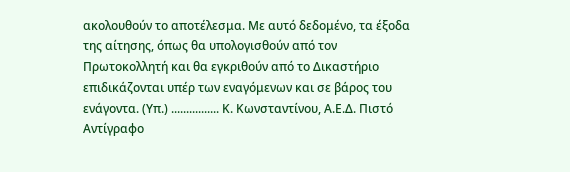ακολουθούν το αποτέλεσμα. Με αυτό δεδομένο, τα έξοδα της αίτησης, όπως θα υπολογισθούν από τον Πρωτοκολλητή και θα εγκριθούν από το Δικαστήριο επιδικάζονται υπέρ των εναγόμενων και σε βάρος του ενάγοντα. (Υπ.) ................ Κ. Κωνσταντίνου, Α.Ε.Δ. Πιστό Αντίγραφο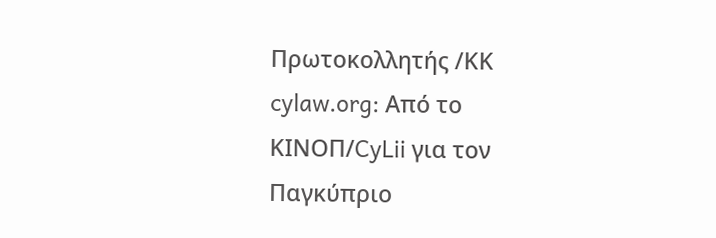Πρωτοκολλητής /ΚΚ cylaw.org: Από το ΚΙΝOΠ/CyLii για τον Παγκύπριο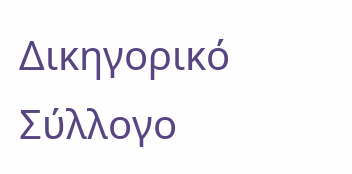Δικηγορικό Σύλλογο